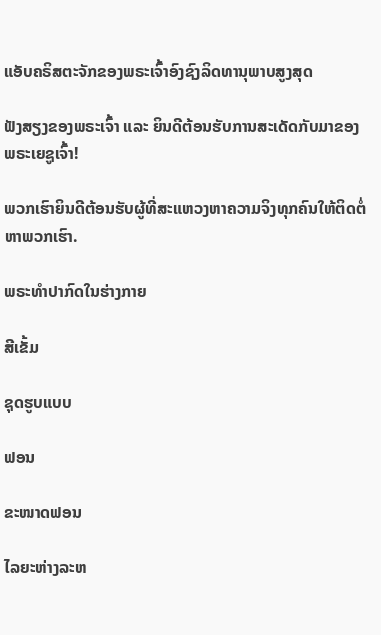ແອັບຄຣິສຕະຈັກຂອງພຣະເຈົ້າອົງຊົງລິດທານຸພາບສູງສຸດ

ຟັງສຽງຂອງພຣະເຈົ້າ ແລະ ຍິນດີຕ້ອນຮັບການສະເດັດກັບມາຂອງພຣະເຍຊູເຈົ້າ!

ພວກເຮົາຍິນດີຕ້ອນຮັບຜູ້ທີ່ສະແຫວງຫາຄວາມຈິງທຸກຄົນໃຫ້ຕິດຕໍ່ຫາພວກເຮົາ.

ພຣະທໍາປາກົດໃນຮ່າງກາຍ

ສີເຂັ້ມ

ຊຸດຮູບແບບ

ຟອນ

ຂະໜາດຟອນ

ໄລຍະຫ່າງລະຫ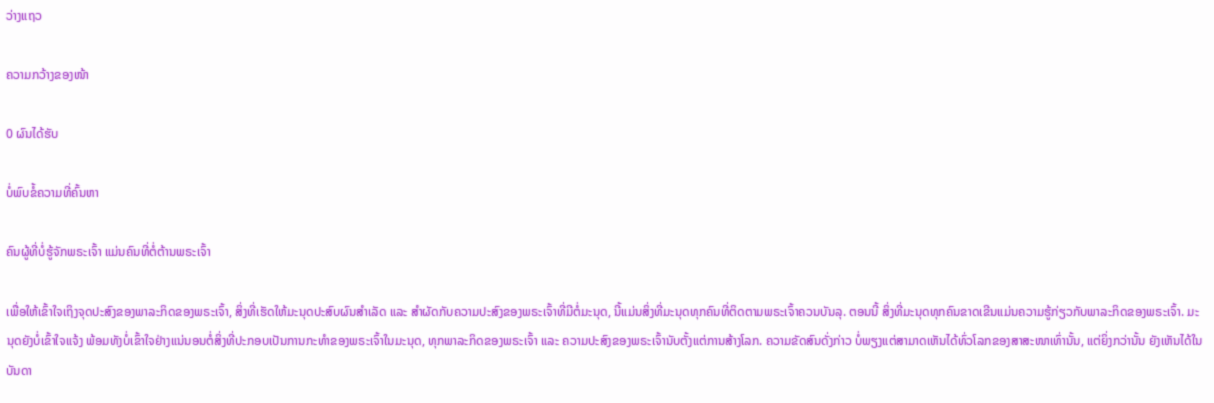ວ່າງແຖວ

ຄວາມກວ້າງຂອງໜ້າ

0 ຜົນໄດ້ຮັບ

ບໍ່ພົບຂໍ້ຄວາມທີ່ຄົ້ນຫາ

ຄົນຜູ້ທີ່ບໍ່ຮູ້ຈັກພຣະເຈົ້າ ແມ່ນຄົນທີ່ຕໍ່ຕ້ານພຣະເຈົ້າ

ເພື່ອໃຫ້ເຂົ້າໃຈເຖິງຈຸດປະສົງຂອງພາລະກິດຂອງພຣະເຈົ້າ, ສິ່ງທີ່ເຮັດໃຫ້ມະນຸດປະສົບຜົນສຳເລັດ ແລະ ສໍາຜັດກັບຄວາມປະສົງຂອງພຣະເຈົ້າທີ່ມີຕໍ່ມະນຸດ, ນີ້ແມ່ນສິ່ງທີ່ມະນຸດທຸກຄົນທີ່ຕິດຕາມພຣະເຈົ້າຄວນບັນລຸ. ຕອນນີ້ ສິ່ງທີ່ມະນຸດທຸກຄົນຂາດເຂີນແມ່ນຄວາມຮູ້ກ່ຽວກັບພາລະກິດຂອງພຣະເຈົ້າ. ມະນຸດຍັງບໍ່ເຂົ້າໃຈແຈ້ງ ພ້ອມທັງບໍ່ເຂົ້າໃຈຢ່າງແນ່ນອນຕໍ່ສິ່ງທີ່ປະກອບເປັນການກະທຳຂອງພຣະເຈົ້າໃນມະນຸດ, ທຸກພາລະກິດຂອງພຣະເຈົ້າ ແລະ ຄວາມປະສົງຂອງພຣະເຈົ້ານັບຕັ້ງແຕ່ການສ້າງໂລກ. ຄວາມຂັດສົນດັ່ງກ່າວ ບໍ່ພຽງແຕ່ສາມາດເຫັນໄດ້ທົ່ວໂລກຂອງສາສະໜາເທົ່ານັ້ນ, ແຕ່ຍິ່ງກວ່ານັ້ນ ຍັງເຫັນໄດ້ໃນບັນດາ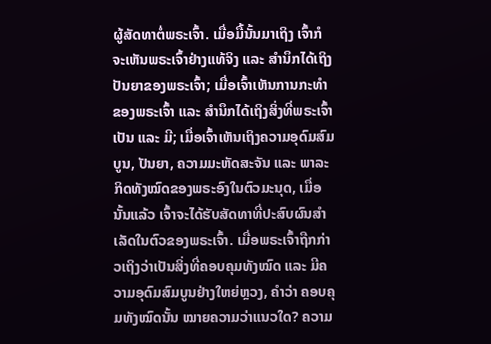ຜູ້ສັດທາຕໍ່ພຣະເຈົ້າ. ເມື່ອມື້ນັ້ນມາເຖິງ ເຈົ້າກໍຈະເຫັນພຣະເຈົ້າຢ່າງແທ້ຈິງ ແລະ ສຳນຶກໄດ້ເຖິງປັນຍາຂອງພຣະເຈົ້າ; ເມື່ອເຈົ້າເຫັນການກະທຳຂອງພຣະເຈົ້າ ແລະ ສຳນຶກໄດ້ເຖິງສິ່ງທີ່ພຣະເຈົ້າເປັນ ແລະ ມີ; ເມື່ອເຈົ້າເຫັນເຖິງຄວາມອຸດົມສົມບູນ, ປັນຍາ, ຄວາມມະຫັດສະຈັນ ແລະ ພາລະກິດທັງໝົດຂອງພຣະອົງໃນຕົວມະນຸດ, ເມື່ອນັ້ນແລ້ວ ເຈົ້າຈະໄດ້ຮັບສັດທາທີ່ປະສົບຜົນສຳເລັດໃນຕົວຂອງພຣະເຈົ້າ. ເມື່ອພຣະເຈົ້າຖືກກ່າວເຖິງວ່າເປັນສິ່ງທີ່ຄອບຄຸມທັງໝົດ ແລະ ມີຄວາມອຸດົມສົມບູນຢ່າງໃຫຍ່ຫຼວງ, ຄຳວ່າ ຄອບຄຸມທັງໝົດນັ້ນ ໝາຍຄວາມວ່າແນວໃດ? ຄວາມ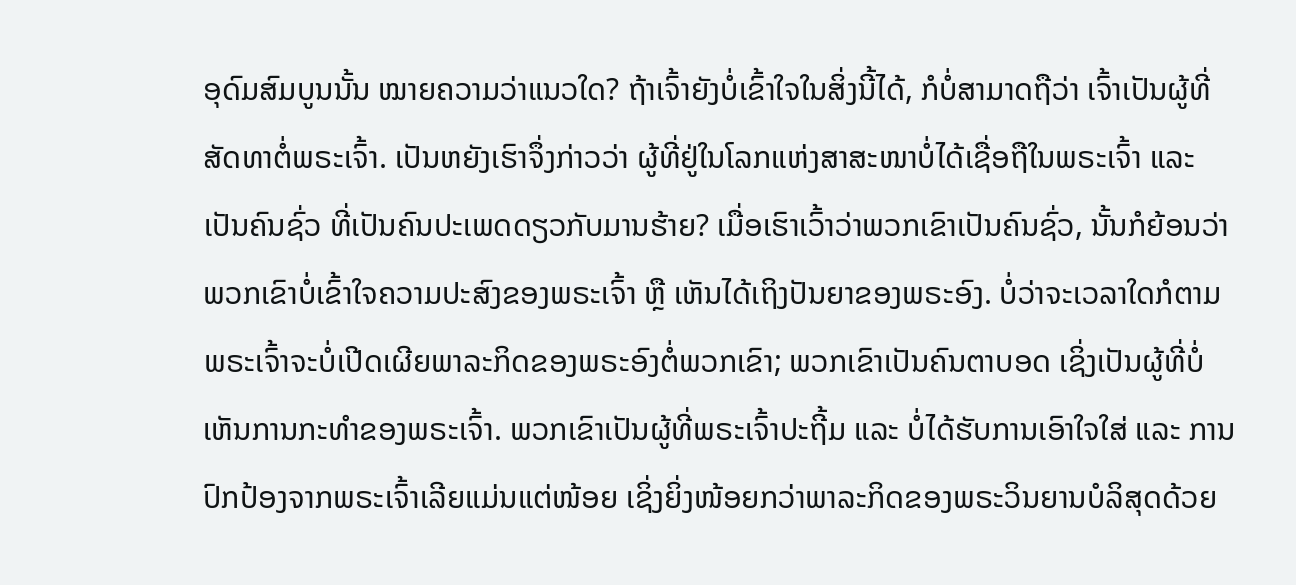ອຸດົມສົມບູນນັ້ນ ໝາຍຄວາມວ່າແນວໃດ? ຖ້າເຈົ້າຍັງບໍ່ເຂົ້າໃຈໃນສິ່ງນີ້ໄດ້, ກໍບໍ່ສາມາດຖືວ່າ ເຈົ້າເປັນຜູ້ທີ່ສັດທາຕໍ່ພຣະເຈົ້າ. ເປັນຫຍັງເຮົາຈຶ່ງກ່າວວ່າ ຜູ້ທີ່ຢູ່ໃນໂລກແຫ່ງສາສະໜາບໍ່ໄດ້ເຊື່ອຖືໃນພຣະເຈົ້າ ແລະ ເປັນຄົນຊົ່ວ ທີ່ເປັນຄົນປະເພດດຽວກັບມານຮ້າຍ? ເມື່ອເຮົາເວົ້າວ່າພວກເຂົາເປັນຄົນຊົ່ວ, ນັ້ນກໍຍ້ອນວ່າ ພວກເຂົາບໍ່ເຂົ້າໃຈຄວາມປະສົງຂອງພຣະເຈົ້າ ຫຼື ເຫັນໄດ້ເຖິງປັນຍາຂອງພຣະອົງ. ບໍ່ວ່າຈະເວລາໃດກໍຕາມ ພຣະເຈົ້າຈະບໍ່ເປີດເຜີຍພາລະກິດຂອງພຣະອົງຕໍ່ພວກເຂົາ; ພວກເຂົາເປັນຄົນຕາບອດ ເຊິ່ງເປັນຜູ້ທີ່ບໍ່ເຫັນການກະທຳຂອງພຣະເຈົ້າ. ພວກເຂົາເປັນຜູ້ທີ່ພຣະເຈົ້າປະຖີ້ມ ແລະ ບໍ່ໄດ້ຮັບການເອົາໃຈໃສ່ ແລະ ການປົກປ້ອງຈາກພຣະເຈົ້າເລີຍແມ່ນແຕ່ໜ້ອຍ ເຊິ່ງຍິ່ງໜ້ອຍກວ່າພາລະກິດຂອງພຣະວິນຍານບໍລິສຸດດ້ວຍ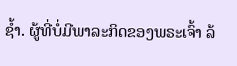ຊ້ຳ. ຜູ້ທີ່ບໍ່ມີພາລະກິດຂອງພຣະເຈົ້າ ລ້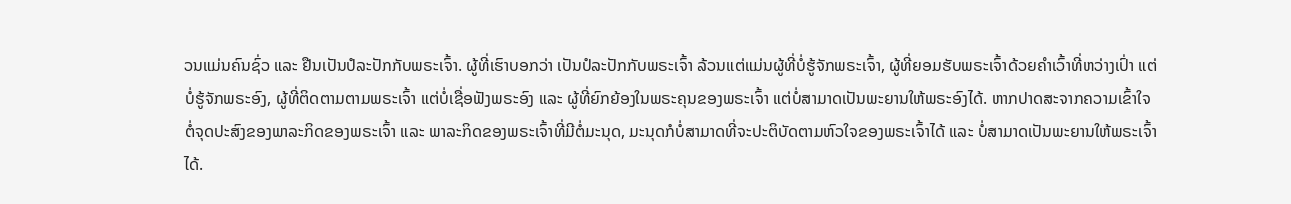ວນແມ່ນຄົນຊົ່ວ ແລະ ຢືນເປັນປໍລະປັກກັບພຣະເຈົ້າ. ຜູ້ທີ່ເຮົາບອກວ່າ ເປັນປໍລະປັກກັບພຣະເຈົ້າ ລ້ວນແຕ່ແມ່ນຜູ້ທີ່ບໍ່ຮູ້ຈັກພຣະເຈົ້າ, ຜູ້ທີ່ຍອມຮັບພຣະເຈົ້າດ້ວຍຄຳເວົ້າທີ່ຫວ່າງເປົ່າ ແຕ່ບໍ່ຮູ້ຈັກພຣະອົງ, ຜູ້ທີ່ຕິດຕາມຕາມພຣະເຈົ້າ ແຕ່ບໍ່ເຊື່ອຟັງພຣະອົງ ແລະ ຜູ້ທີ່ຍົກຍ້ອງໃນພຣະຄຸນຂອງພຣະເຈົ້າ ແຕ່ບໍ່ສາມາດເປັນພະຍານໃຫ້ພຣະອົງໄດ້. ຫາກປາດສະຈາກຄວາມເຂົ້າໃຈຕໍ່ຈຸດປະສົງຂອງພາລະກິດຂອງພຣະເຈົ້າ ແລະ ພາລະກິດຂອງພຣະເຈົ້າທີ່ມີຕໍ່ມະນຸດ, ມະນຸດກໍບໍ່ສາມາດທີ່ຈະປະຕິບັດຕາມຫົວໃຈຂອງພຣະເຈົ້າໄດ້ ແລະ ບໍ່ສາມາດເປັນພະຍານໃຫ້ພຣະເຈົ້າໄດ້.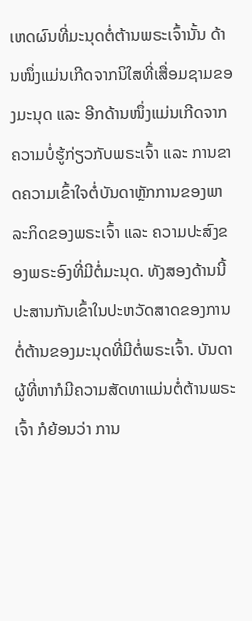ເຫດຜົນທີ່ມະນຸດຕໍ່ຕ້ານພຣະເຈົ້ານັ້ນ ດ້ານໜຶ່ງແມ່ນເກີດຈາກນິໃສທີ່ເສື່ອມຊາມຂອງມະນຸດ ແລະ ອີກດ້ານໜຶ່ງແມ່ນເກີດຈາກຄວາມບໍ່ຮູ້ກ່ຽວກັບພຣະເຈົ້າ ແລະ ການຂາດຄວາມເຂົ້າໃຈຕໍ່ບັນດາຫຼັກການຂອງພາລະກິດຂອງພຣະເຈົ້າ ແລະ ຄວາມປະສົງຂອງພຣະອົງທີ່ມີຕໍ່ມະນຸດ. ທັງສອງດ້ານນີ້ປະສານກັນເຂົ້າໃນປະຫວັດສາດຂອງການຕໍ່ຕ້ານຂອງມະນຸດທີ່ມີຕໍ່ພຣະເຈົ້າ. ບັນດາຜູ້ທີ່ຫາກໍມີຄວາມສັດທາແມ່ນຕໍ່ຕ້ານພຣະເຈົ້າ ກໍຍ້ອນວ່າ ການ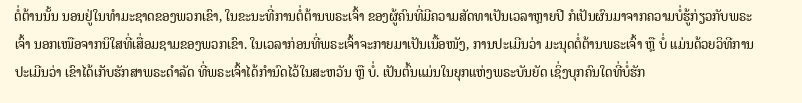ຕໍ່ຕ້ານນັ້ນ ນອນຢູ່ໃນທຳມະຊາດຂອງພວກເຂົາ, ໃນຂະນະທີ່ການຕໍ່ຕ້ານພຣະເຈົ້າ ຂອງຜູ້ຄົນທີ່ມີຄວາມສັດທາເປັນເວລາຫຼາຍປີ ກໍເປັນຜົນມາຈາກຄວາມບໍ່ຮູ້ກ່ຽວກັບພຣະເຈົ້າ ນອກເໜືອຈາກນິໃສທີ່ເສື່ອມຊາມຂອງພວກເຂົາ. ໃນເວລາກ່ອນທີ່ພຣະເຈົ້າຈະກາຍມາເປັນເນື້ອໜັງ, ການປະເມີນວ່າ ມະນຸດຕໍ່ຕ້ານພຣະເຈົ້າ ຫຼື ບໍ່ ແມ່ນດ້ວຍວິທີການປະເມີນວ່າ ເຂົາໄດ້ເກັບຮັກສາພຣະດຳລັດ ທີ່ພຣະເຈົ້າໄດ້ກຳນົດໄວ້ໃນສະຫວັນ ຫຼື ບໍ່. ເປັນຕົ້ນແມ່ນໃນຍຸກແຫ່ງພຣະບັນຍັດ ເຊິ່ງບຸກຄົນໃດທີ່ບໍ່ຮັກ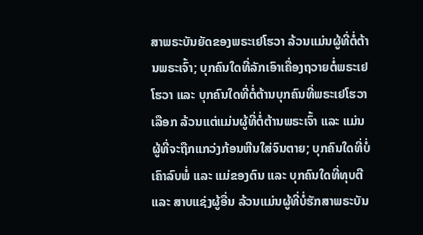ສາພຣະບັນຍັດຂອງພຣະເຢໂຮວາ ລ້ວນແມ່ນຜູ້ທີ່ຕໍ່ຕ້ານພຣະເຈົ້າ; ບຸກຄົນໃດທີ່ລັກເອົາເຄື່ອງຖວາຍຕໍ່ພຣະເຢໂຮວາ ແລະ ບຸກຄົນໃດທີ່ຕໍ່ຕ້ານບຸກຄົນທີ່ພຣະເຢໂຮວາເລືອກ ລ້ວນແຕ່ແມ່ນຜູ້ທີ່ຕໍ່ຕ້ານພຣະເຈົ້າ ແລະ ແມ່ນຜູ້ທີ່ຈະຖືກແກວ່ງກ້ອນຫີນໃສ່ຈົນຕາຍ; ບຸກຄົນໃດທີ່ບໍ່ເຄົາລົບພໍ່ ແລະ ແມ່ຂອງຕົນ ແລະ ບຸກຄົນໃດທີ່ທຸບຕີ ແລະ ສາບແຊ່ງຜູ້ອື່ນ ລ້ວນແມ່ນຜູ້ທີ່ບໍ່ຮັກສາພຣະບັນ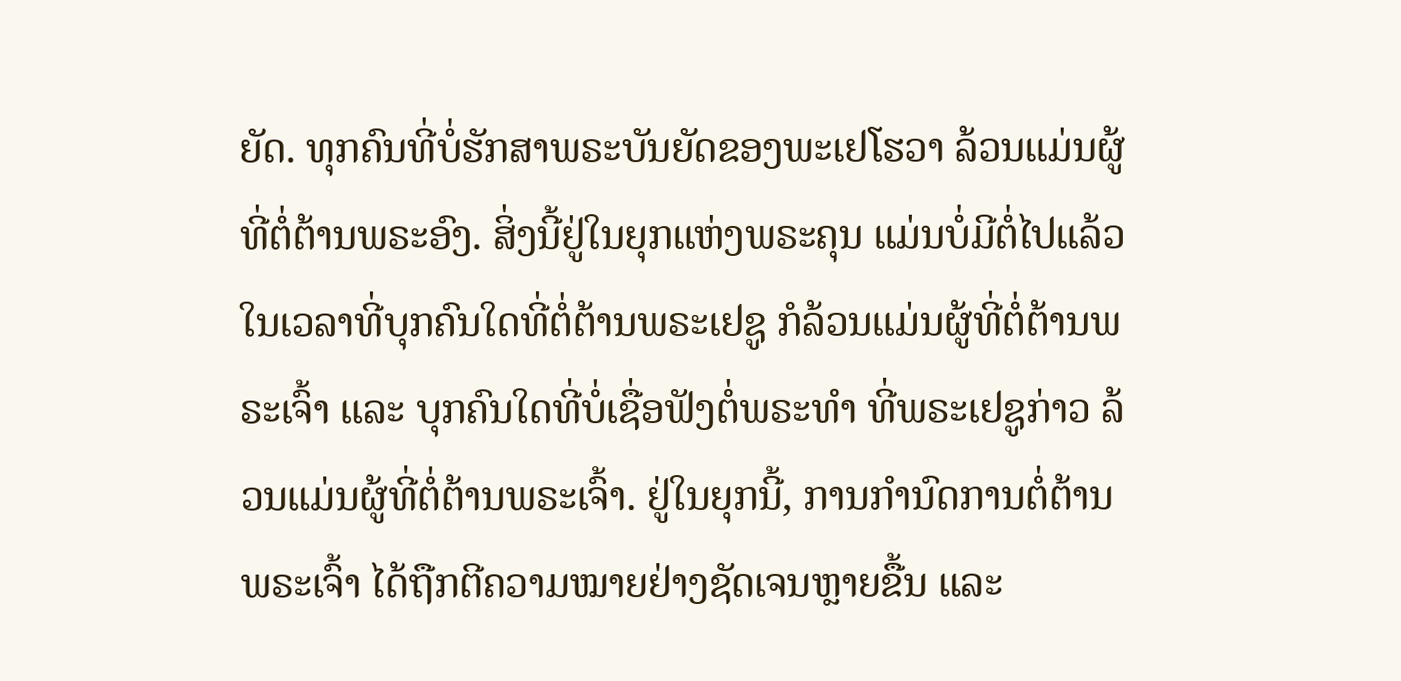ຍັດ. ທຸກຄົນທີ່ບໍ່ຮັກສາພຣະບັນຍັດຂອງພະເຢໂຮວາ ລ້ວນແມ່ນຜູ້ທີ່ຕໍ່ຕ້ານພຣະອົງ. ສິ່ງນີ້ຢູ່ໃນຍຸກແຫ່ງພຣະຄຸນ ແມ່ນບໍ່ມີຕໍ່ໄປແລ້ວ ໃນເວລາທີ່ບຸກຄົນໃດທີ່ຕໍ່ຕ້ານພຣະເຢຊູ ກໍລ້ວນແມ່ນຜູ້ທີ່ຕໍ່ຕ້ານພຣະເຈົ້າ ແລະ ບຸກຄົນໃດທີ່ບໍ່ເຊື່ອຟັງຕໍ່ພຣະທຳ ທີ່ພຣະເຢຊູກ່າວ ລ້ວນແມ່ນຜູ້ທີ່ຕໍ່ຕ້ານພຣະເຈົ້າ. ຢູ່ໃນຍຸກນີ້, ການກໍານົດການຕໍ່ຕ້ານພຣະເຈົ້າ ໄດ້ຖືກຕີຄວາມໝາຍຢ່າງຊັດເຈນຫຼາຍຂື້ນ ແລະ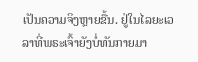ເປັນຄວາມຈິງຫຼາຍຂື້ນ. ຢູ່ໃນໄລຍະເວລາທີ່ພຣະເຈົ້າຍັງບໍ່ທັນກາຍມາ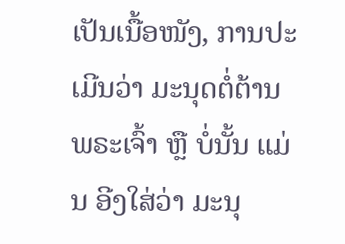ເປັນເນື້ອໜັງ, ການປະເມີນວ່າ ມະນຸດຕໍ່ຕ້ານພຣະເຈົ້າ ຫຼື ບໍ່ນັ້ນ ແມ່ນ ອີງໃສ່ວ່າ ມະນຸ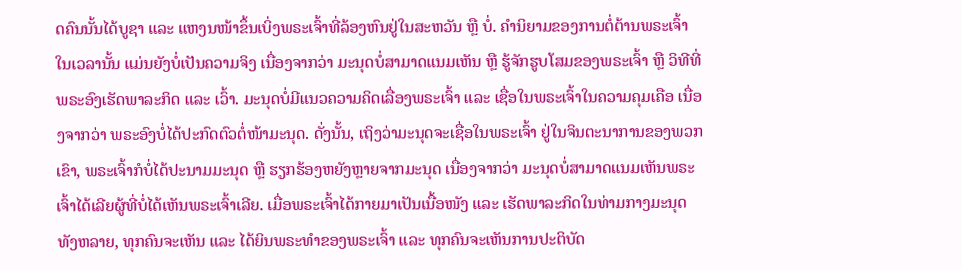ດຄົນນັ້ນໄດ້ບູຊາ ແລະ ແຫງນໜ້າຂຶ້ນເບິ່ງພຣະເຈົ້າທີ່ລ້ອງຫົນຢູ່ໃນສະຫວັນ ຫຼື ບໍ່. ຄຳນິຍາມຂອງການຕໍ່ຕ້ານພຣະເຈົ້າ ໃນເວລານັ້ນ ແມ່ນຍັງບໍ່ເປັນຄວາມຈິງ ເນື່ອງຈາກວ່າ ມະນຸດບໍ່ສາມາດແນມເຫັນ ຫຼື ຮູ້ຈັກຮູບໂສມຂອງພຣະເຈົ້າ ຫຼື ວິທີທີ່ພຣະອົງເຮັດພາລະກິດ ແລະ ເວົ້າ. ມະນຸດບໍ່ມີແນວຄວາມຄິດເລື່ອງພຣະເຈົ້າ ແລະ ເຊື່ອໃນພຣະເຈົ້າໃນຄວາມຄຸມເຄືອ ເນື່ອງຈາກວ່າ ພຣະອົງບໍ່ໄດ້ປະກົດຕົວຕໍ່ໜ້າມະນຸດ. ດັ່ງນັ້ນ, ເຖິງວ່າມະນຸດຈະເຊື່ອໃນພຣະເຈົ້າ ຢູ່ໃນຈິນຕະນາການຂອງພວກເຂົາ, ພຣະເຈົ້າກໍບໍ່ໄດ້ປະນາມມະນຸດ ຫຼື ຮຽກຮ້ອງຫຍັງຫຼາຍຈາກມະນຸດ ເນື່ອງຈາກວ່າ ມະນຸດບໍ່ສາມາດແນມເຫັນພຣະເຈົ້າໄດ້ເລີຍຜູ້ທີ່ບໍ່ໄດ້ເຫັນພຣະເຈົ້າເລີຍ. ເມື່ອພຣະເຈົ້າໄດ້ກາຍມາເປັນເນື້ອໜັງ ແລະ ເຮັດພາລະກິດໃນທ່າມກາງມະນຸດທັງຫລາຍ, ທຸກຄົນຈະເຫັນ ແລະ ໄດ້ຍິນພຣະທຳຂອງພຣະເຈົ້າ ແລະ ທຸກຄົນຈະເຫັນການປະຕິບັດ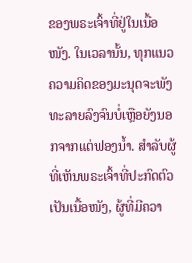ຂອງພຣະເຈົ້າທີ່ຢູ່ໃນເນື້ອໜັງ. ໃນເວລານັ້ນ, ທຸກແນວຄວາມຄິດຂອງມະນຸດຈະພັງທະລາຍລົງຈົນບໍ່ເຫຼືອຍັງນອກຈາກແຕ່ຟອງນ້ຳ. ສຳລັບຜູ້ທີ່ເຫັນພຣະເຈົ້າທີ່ປະກົດຕົວເປັນເນື້ອໜັງ, ຜູ້ທີ່ມີຄວາ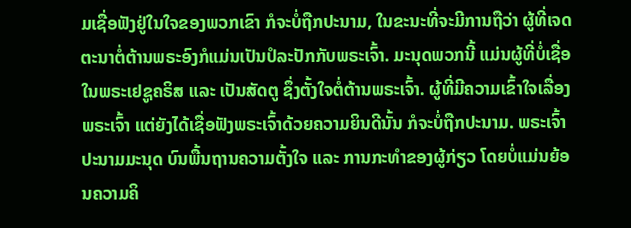ມເຊື່ອຟັງຢູ່ໃນໃຈຂອງພວກເຂົາ ກໍຈະບໍ່ຖືກປະນາມ, ໃນຂະນະທີ່ຈະມີການຖືວ່າ ຜູ້ທີ່ເຈດຕະນາຕໍ່ຕ້ານພຣະອົງກໍແມ່ນເປັນປໍລະປັກກັບພຣະເຈົ້າ. ມະນຸດພວກນີ້ ແມ່ນຜູ້ທີ່ບໍ່ເຊື່ອໃນພຣະເຢຊູຄຣິສ ແລະ ເປັນສັດຕູ ຊຶ່ງຕັ້ງໃຈຕໍ່ຕ້ານພຣະເຈົ້າ. ຜູ້ທີ່ມີຄວາມເຂົ້າໃຈເລື່ອງພຣະເຈົ້າ ແຕ່ຍັງໄດ້ເຊື່ອຟັງພຣະເຈົ້າດ້ວຍຄວາມຍິນດີນັ້ນ ກໍຈະບໍ່ຖືກປະນາມ. ພຣະເຈົ້າປະນາມມະນຸດ ບົນພື້ນຖານຄວາມຕັ້ງໃຈ ແລະ ການກະທຳຂອງຜູ້ກ່ຽວ ໂດຍບໍ່ແມ່ນຍ້ອນຄວາມຄິ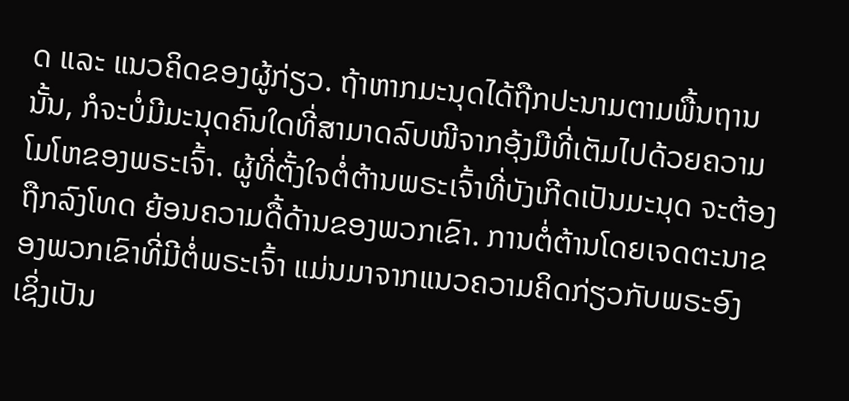ດ ແລະ ແນວຄິດຂອງຜູ້ກ່ຽວ. ຖ້າຫາກມະນຸດໄດ້ຖືກປະນາມຕາມພື້ນຖານນັ້ນ, ກໍຈະບໍ່ມີມະນຸດຄົນໃດທີ່ສາມາດລົບໜີຈາກອຸ້ງມືທີ່ເຕັມໄປດ້ວຍຄວາມໂມໂຫຂອງພຣະເຈົ້າ. ຜູ້ທີ່ຕັ້ງໃຈຕໍ່ຕ້ານພຣະເຈົ້າທີ່ບັງເກີດເປັນມະນຸດ ຈະຕ້ອງຖືກລົງໂທດ ຍ້ອນຄວາມດື້ດ້ານຂອງພວກເຂົາ. ການຕໍ່ຕ້ານໂດຍເຈດຕະນາຂອງພວກເຂົາທີ່ມີຕໍ່ພຣະເຈົ້າ ແມ່ນມາຈາກແນວຄວາມຄິດກ່ຽວກັບພຣະອົງ ເຊິ່ງເປັນ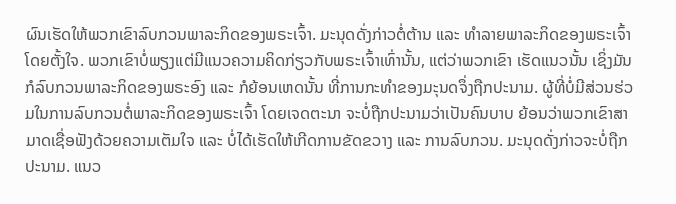ຜົນເຮັດໃຫ້ພວກເຂົາລົບກວນພາລະກິດຂອງພຣະເຈົ້າ. ມະນຸດດັ່ງກ່າວຕໍ່ຕ້ານ ແລະ ທຳລາຍພາລະກິດຂອງພຣະເຈົ້າໂດຍຕັ້ງໃຈ. ພວກເຂົາບໍ່ພຽງແຕ່ມີແນວຄວາມຄິດກ່ຽວກັບພຣະເຈົ້າເທົ່ານັ້ນ, ແຕ່ວ່າພວກເຂົາ ເຮັດແນວນັ້ນ ເຊິ່ງມັນກໍລົບກວນພາລະກິດຂອງພຣະອົງ ແລະ ກໍຍ້ອນເຫດນັ້ນ ທີ່ການກະທໍາຂອງມະຸນດຈຶ່ງຖືກປະນາມ. ຜູ້ທີ່ບໍ່ມີສ່ວນຮ່ວມໃນການລົບກວນຕໍ່ພາລະກິດຂອງພຣະເຈົ້າ ໂດຍເຈດຕະນາ ຈະບໍ່ຖືກປະນາມວ່າເປັນຄົນບາບ ຍ້ອນວ່າພວກເຂົາສາມາດເຊື່ອຟັງດ້ວຍຄວາມເຕັມໃຈ ແລະ ບໍ່ໄດ້ເຮັດໃຫ້ເກີດການຂັດຂວາງ ແລະ ການລົບກວນ. ມະນຸດດັ່ງກ່າວຈະບໍ່ຖືກປະນາມ. ແນວ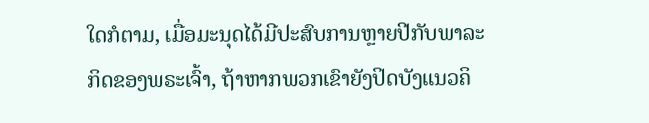ໃດກໍຕາມ, ເມື່ອມະນຸດໄດ້ມີປະສົບການຫຼາຍປີກັບພາລະກິດຂອງພຣະເຈົ້າ, ຖ້າຫາກພວກເຂົາຍັງປິດບັງແນວຄິ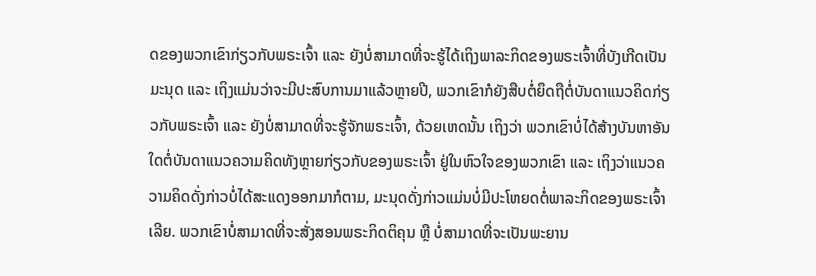ດຂອງພວກເຂົາກ່ຽວກັບພຣະເຈົ້າ ແລະ ຍັງບໍ່ສາມາດທີ່ຈະຮູ້ໄດ້ເຖິງພາລະກິດຂອງພຣະເຈົ້າທີ່ບັງເກີດເປັນມະນຸດ ແລະ ເຖິງແມ່ນວ່າຈະມີປະສົບການມາແລ້ວຫຼາຍປີ, ພວກເຂົາກໍຍັງສືບຕໍ່ຍຶດຖືຕໍ່ບັນດາແນວຄິດກ່ຽວກັບພຣະເຈົ້າ ແລະ ຍັງບໍ່ສາມາດທີ່ຈະຮູ້ຈັກພຣະເຈົ້າ, ດ້ວຍເຫດນັ້ນ ເຖິງວ່າ ພວກເຂົາບໍ່ໄດ້ສ້າງບັນຫາອັນໃດຕໍ່ບັນດາແນວຄວາມຄິດທັງຫຼາຍກ່ຽວກັບຂອງພຣະເຈົ້າ ຢູ່ໃນຫົວໃຈຂອງພວກເຂົາ ແລະ ເຖິງວ່າແນວຄວາມຄິດດັ່ງກ່າວບໍ່ໄດ້ສະແດງອອກມາກໍຕາມ, ມະນຸດດັ່ງກ່າວແມ່ນບໍ່ມີປະໂຫຍດຕໍ່ພາລະກິດຂອງພຣະເຈົ້າເລີຍ. ພວກເຂົາບໍ່ສາມາດທີ່ຈະສັ່ງສອນພຣະກິດຕິຄຸນ ຫຼື ບໍ່ສາມາດທີ່ຈະເປັນພະຍານ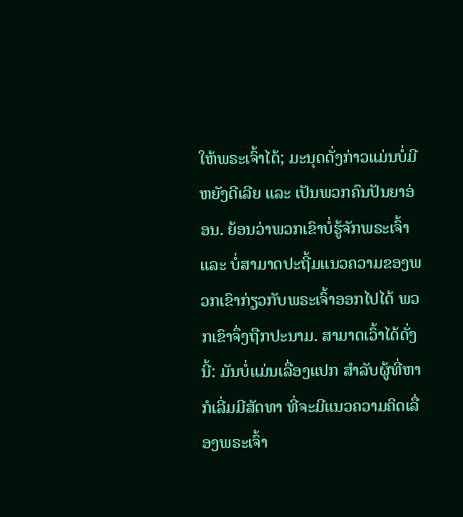ໃຫ້ພຣະເຈົ້າໄດ້; ມະນຸດດັ່ງກ່າວແມ່ນບໍ່ມີຫຍັງດີເລີຍ ແລະ ເປັນພວກຄົນປັນຍາອ່ອນ. ຍ້ອນວ່າພວກເຂົາບໍ່ຮູ້ຈັກພຣະເຈົ້າ ແລະ ບໍ່ສາມາດປະຖີ້ມແນວຄວາມຂອງພວກເຂົາກ່ຽວກັບພຣະເຈົ້າອອກໄປໄດ້ ພວກເຂົາຈຶ່ງຖືກປະນາມ. ສາມາດເວົ້າໄດ້ດັ່ງນີ້: ມັນບໍ່ແມ່ນເລື່ອງແປກ ສຳລັບຜູ້ທີ່ຫາກໍເລີ່ມມີສັດທາ ທີ່ຈະມີແນວຄວາມຄິດເລື່ອງພຣະເຈົ້າ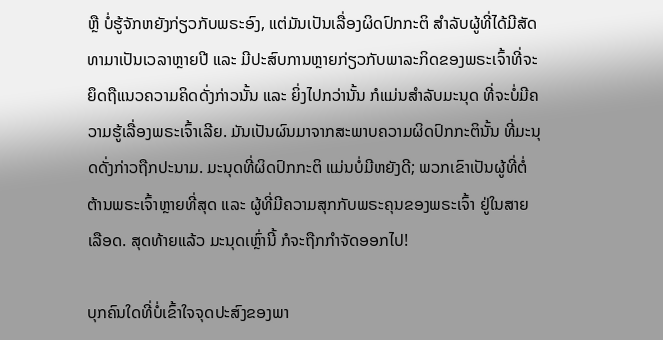ຫຼື ບໍ່ຮູ້ຈັກຫຍັງກ່ຽວກັບພຣະອົງ, ແຕ່ມັນເປັນເລື່ອງຜິດປົກກະຕິ ສຳລັບຜູ້ທີ່ໄດ້ມີສັດທາມາເປັນເວລາຫຼາຍປີ ແລະ ມີປະສົບການຫຼາຍກ່ຽວກັບພາລະກິດຂອງພຣະເຈົ້າທີ່ຈະຍຶດຖືແນວຄວາມຄິດດັ່ງກ່າວນັ້ນ ແລະ ຍິ່ງໄປກວ່ານັ້ນ ກໍແມ່ນສຳລັບມະນຸດ ທີ່ຈະບໍ່ມີຄວາມຮູ້ເລື່ອງພຣະເຈົ້າເລີຍ. ມັນເປັນຜົນມາຈາກສະພາບຄວາມຜິດປົກກະຕິນັ້ນ ທີ່ມະນຸດດັ່ງກ່າວຖືກປະນາມ. ມະນຸດທີ່ຜິດປົກກະຕິ ແມ່ນບໍ່ມີຫຍັງດີ; ພວກເຂົາເປັນຜູ້ທີ່ຕໍ່ຕ້ານພຣະເຈົ້າຫຼາຍທີ່ສຸດ ແລະ ຜູ້ທີ່ມີຄວາມສຸກກັບພຣະຄຸນຂອງພຣະເຈົ້າ ຢູ່ໃນສາຍເລືອດ. ສຸດທ້າຍແລ້ວ ມະນຸດເຫຼົ່ານີ້ ກໍຈະຖືກກຳຈັດອອກໄປ!

ບຸກຄົນໃດທີ່ບໍ່ເຂົ້າໃຈຈຸດປະສົງຂອງພາ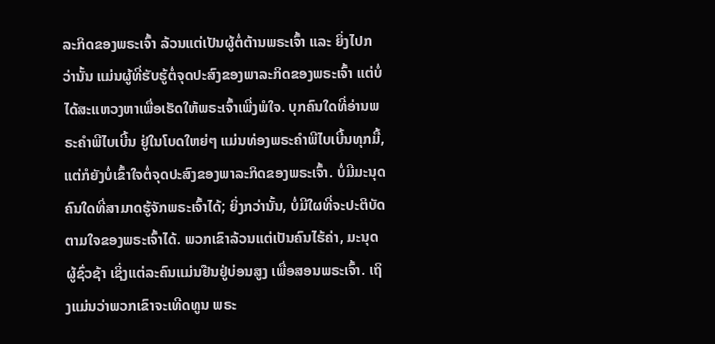ລະກິດຂອງພຣະເຈົ້າ ລ້ວນແຕ່ເປັນຜູ້ຕໍ່ຕ້ານພຣະເຈົ້າ ແລະ ຍິ່ງໄປກວ່ານັ້ນ ແມ່ນຜູ້ທີ່ຮັບຮູ້ຕໍ່ຈຸດປະສົງຂອງພາລະກິດຂອງພຣະເຈົ້າ ແຕ່ບໍ່ໄດ້ສະແຫວງຫາເພື່ອເຮັດໃຫ້ພຣະເຈົ້າເພີ່ງພໍໃຈ. ບຸກຄົນໃດທີ່ອ່ານພຣະຄຳພີໄບເບີ້ນ ຢູ່ໃນໂບດໃຫຍ່ໆ ແມ່ນທ່ອງພຣະຄຳພີໄບເບີ້ນທຸກມື້, ແຕ່ກໍຍັງບໍ່ເຂົ້າໃຈຕໍ່ຈຸດປະສົງຂອງພາລະກິດຂອງພຣະເຈົ້າ. ບໍ່ມີມະນຸດຄົນໃດທີ່ສາມາດຮູ້ຈັກພຣະເຈົ້າໄດ້; ຍິ່ງກວ່ານັ້ນ, ບໍ່ມີໃຜທີ່ຈະປະຕິບັດຕາມໃຈຂອງພຣະເຈົ້າໄດ້. ພວກເຂົາລ້ວນແຕ່ເປັນຄົນໄຮ້ຄ່າ, ມະນຸດຜູ້ຊົ່ວຊ້າ ເຊິ່ງແຕ່ລະຄົນແມ່ນຢືນຢູ່ບ່ອນສູງ ເພື່ອສອນພຣະເຈົ້າ. ເຖິງແມ່ນວ່າພວກເຂົາຈະເທີດທູນ ພຣະ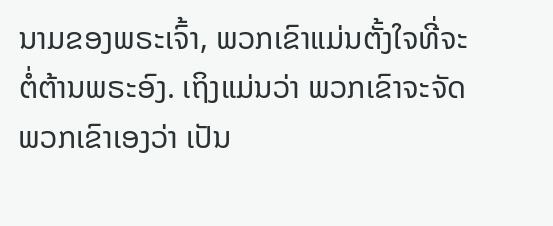ນາມຂອງພຣະເຈົ້າ, ພວກເຂົາແມ່ນຕັ້ງໃຈທີ່ຈະຕໍ່ຕ້ານພຣະອົງ. ເຖິງແມ່ນວ່າ ພວກເຂົາຈະຈັດພວກເຂົາເອງວ່າ ເປັນ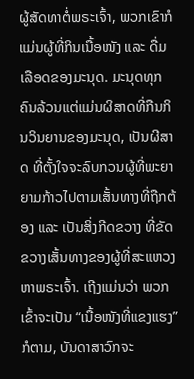ຜູ້ສັດທາຕໍ່ພຣະເຈົ້າ, ພວກເຂົາກໍແມ່ນຜູ້ທີ່ກິນເນື້ອໜັງ ແລະ ດື່ມເລືອດຂອງມະນຸດ. ມະນຸດທຸກຄົນລ້ວນແຕ່ແມ່ນຜິສາດທີ່ກືນກິນວິນຍານຂອງມະນຸດ, ເປັນຜີສາດ ທີ່ຕັ້ງໃຈຈະລົບກວນຜູ້ທີ່ພະຍາຍາມກ້າວໄປຕາມເສັ້ນທາງທີ່ຖືກຕ້ອງ ແລະ ເປັນສິ່ງກີດຂວາງ ທີ່ຂັດຂວາງເສັ້ນທາງຂອງຜູ້ທີ່ສະແຫວງຫາພຣະເຈົ້າ. ເຖີງແມ່ນວ່າ ພວກເຂົ້າຈະເປັນ “ເນື້ອໜັງທີ່ແຂງແຮງ” ກໍຕາມ, ບັນດາສາວົກຈະ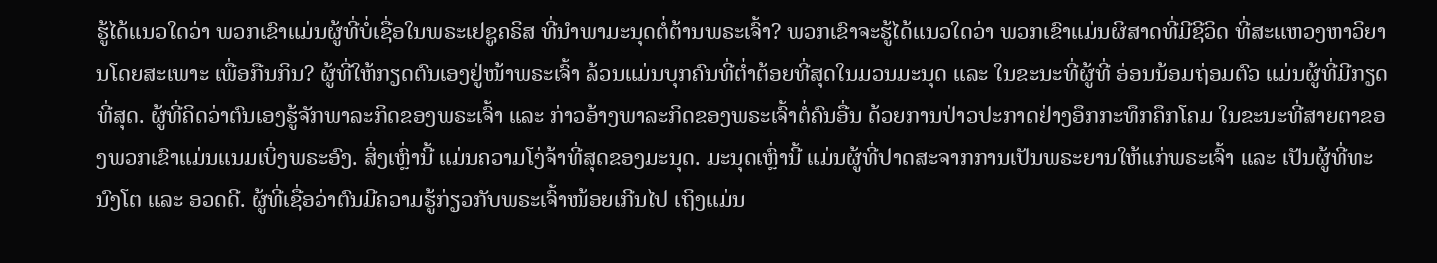ຮູ້ໄດ້ແນວໃດວ່າ ພວກເຂົາແມ່ນຜູ້ທີ່ບໍ່ເຊື່ອໃນພຣະເຢຊູຄຣິສ ທີ່ນຳພາມະນຸດຕໍ່ຕ້ານພຣະເຈົ້າ? ພວກເຂົາຈະຮູ້ໄດ້ແນວໃດວ່າ ພວກເຂົາແມ່ນຜິສາດທີ່ມີຊີວິດ ທີ່ສະແຫວງຫາວິຍານໂດຍສະເພາະ ເພື່ອກືນກິນ? ຜູ້ທີ່ໃຫ້ກຽດຕົນເອງຢູ່ໜ້າພຣະເຈົ້າ ລ້ວນແມ່ນບຸກຄົນທີ່ຕໍ່າຕ້ອຍທີ່ສຸດໃນມວນມະນຸດ ແລະ ໃນຂະນະທີ່ຜູ້ທີ່ ອ່ອນນ້ອມຖ່ອມຕົວ ແມ່ນຜູ້ທີ່ມີກຽດທີ່ສຸດ. ຜູ້ທີ່ຄິດວ່າຕົນເອງຮູ້ຈັກພາລະກິດຂອງພຣະເຈົ້າ ແລະ ກ່າວອ້າງພາລະກິດຂອງພຣະເຈົ້າຕໍ່ຄົນອື່ນ ດ້ວຍການປ່າວປະກາດຢ່າງອຶກກະທຶກຄຶກໂຄມ ໃນຂະນະທີ່ສາຍຕາຂອງພວກເຂົາແມ່ນແນມເບິ່ງພຣະອົງ. ສິ່ງເຫຼົ່ານີ້ ແມ່ນຄວາມໂງ່ຈ້າທີ່ສຸດຂອງມະນຸດ. ມະນຸດເຫຼົ່ານີ້ ແມ່ນຜູ້ທີ່ປາດສະຈາກການເປັນພຣະຍານໃຫ້ແກ່ພຣະເຈົ້າ ແລະ ເປັນຜູ້ທີ່ທະນົງໂຕ ແລະ ອວດດີ. ຜູ້ທີ່ເຊື່ອວ່າຕົນມີຄວາມຮູ້ກ່ຽວກັບພຣະເຈົ້າໜ້ອຍເກີນໄປ ເຖິງແມ່ນ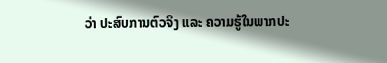ວ່າ ປະສົບການຕົວຈິງ ແລະ ຄວາມຮູ້ໃນພາກປະ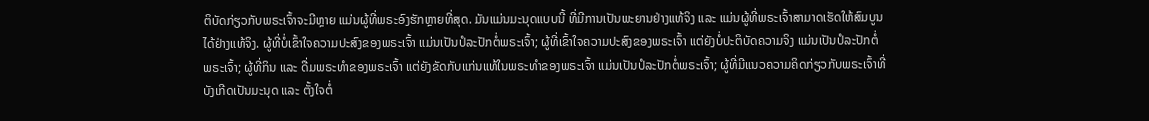ຕິບັດກ່ຽວກັບພຣະເຈົ້າຈະມີຫຼາຍ ແມ່ນຜູ້ທີ່ພຣະອົງຮັກຫຼາຍທີ່ສຸດ. ມັນແມ່ນມະນຸດແບບນີ້ ທີ່ມີການເປັນພະຍານຢ່າງແທ້ຈິງ ແລະ ແມ່ນຜູ້ທີ່ພຣະເຈົ້າສາມາດເຮັດໃຫ້ສົມບູນໄດ້ຢ່າງແທ້ຈິງ. ຜູ້ທີ່ບໍ່ເຂົ້າໃຈຄວາມປະສົງຂອງພຣະເຈົ້າ ແມ່ນເປັນປໍລະປັກຕໍ່ພຣະເຈົ້າ; ຜູ້ທີ່ເຂົ້າໃຈຄວາມປະສົງຂອງພຣະເຈົ້າ ແຕ່ຍັງບໍ່ປະຕິບັດຄວາມຈິງ ແມ່ນເປັນປໍລະປັກຕໍ່ພຣະເຈົ້າ; ຜູ້ທີ່ກິນ ແລະ ດື່ມພຣະທຳຂອງພຣະເຈົ້າ ແຕ່ຍັງຂັດກັບແກ່ນແທ້ໃນພຣະທຳຂອງພຣະເຈົ້າ ແມ່ນເປັນປໍລະປັກຕໍ່ພຣະເຈົ້າ; ຜູ້ທີ່ມີແນວຄວາມຄິດກ່ຽວກັບພຣະເຈົ້າທີ່ບັງເກີດເປັນມະນຸດ ແລະ ຕັ້ງໃຈຕໍ່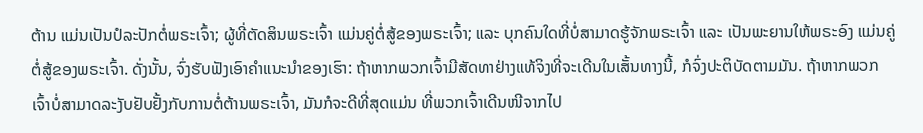ຕ້ານ ແມ່ນເປັນປໍລະປັກຕໍ່ພຣະເຈົ້າ; ຜູ້ທີ່ຕັດສິນພຣະເຈົ້າ ແມ່ນຄູ່ຕໍ່ສູ້ຂອງພຣະເຈົ້າ; ແລະ ບຸກຄົນໃດທີ່ບໍ່ສາມາດຮູ້ຈັກພຣະເຈົ້າ ແລະ ເປັນພະຍານໃຫ້ພຣະອົງ ແມ່ນຄູ່ຕໍ່ສູ້ຂອງພຣະເຈົ້າ. ດັ່ງນັ້ນ, ຈົ່ງຮັບຟັງເອົາຄຳແນະນຳຂອງເຮົາ: ຖ້າຫາກພວກເຈົ້າມີສັດທາຢ່າງແທ້ຈິງທີ່ຈະເດີນໃນເສັ້ນທາງນີ້, ກໍຈົ່ງປະຕິບັດຕາມມັນ. ຖ້າຫາກພວກເຈົ້າບໍ່ສາມາດລະງັບຢັບຢັ້ງກັບການຕໍ່ຕ້ານພຣະເຈົ້າ, ມັນກໍຈະດີທີ່ສຸດແມ່ນ ທີ່ພວກເຈົ້າເດີນໜີຈາກໄປ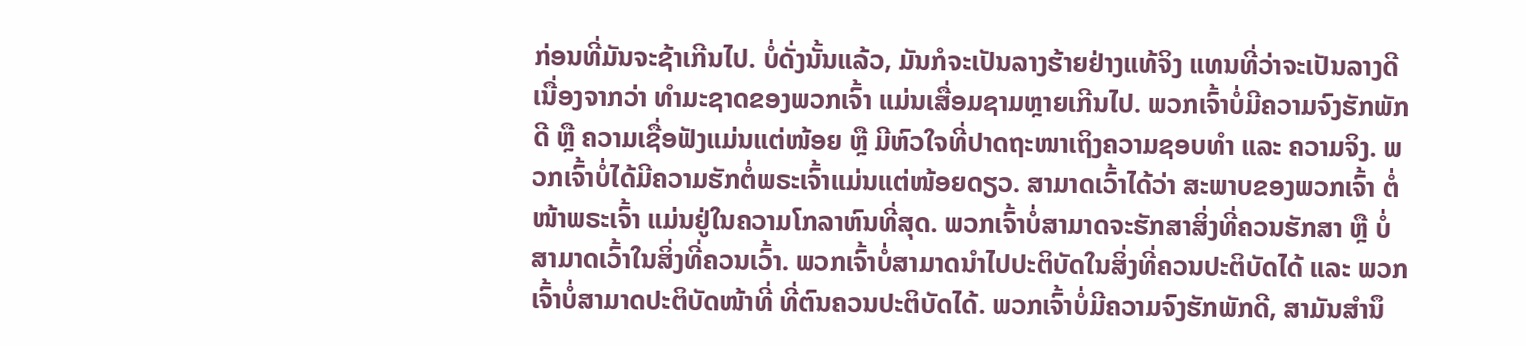ກ່ອນທີ່ມັນຈະຊ້າເກີນໄປ. ບໍ່ດັ່ງນັ້ນແລ້ວ, ມັນກໍຈະເປັນລາງຮ້າຍຢ່າງແທ້ຈິງ ແທນທີ່ວ່າຈະເປັນລາງດີ ເນື່ອງຈາກວ່າ ທຳມະຊາດຂອງພວກເຈົ້າ ແມ່ນເສື່ອມຊາມຫຼາຍເກີນໄປ. ພວກເຈົ້າບໍ່ມີຄວາມຈົງຮັກພັກດີ ຫຼື ຄວາມເຊື່ອຟັງແມ່ນແຕ່ໜ້ອຍ ຫຼື ມີຫົວໃຈທີ່ປາດຖະໜາເຖິງຄວາມຊອບທຳ ແລະ ຄວາມຈິງ. ພວກເຈົ້າບໍ່ໄດ້ມີຄວາມຮັກຕໍ່ພຣະເຈົ້າແມ່ນແຕ່ໜ້ອຍດຽວ. ສາມາດເວົ້າໄດ້ວ່າ ສະພາບຂອງພວກເຈົ້າ ຕໍ່ໜ້າພຣະເຈົ້າ ແມ່ນຢູ່ໃນຄວາມໂກລາຫົນທີ່ສຸດ. ພວກເຈົ້າບໍ່ສາມາດຈະຮັກສາສິ່ງທີ່ຄວນຮັກສາ ຫຼື ບໍ່ສາມາດເວົ້າໃນສິ່ງທີ່ຄວນເວົ້າ. ພວກເຈົ້າບໍ່ສາມາດນຳໄປປະຕິບັດໃນສິ່ງທີ່ຄວນປະຕິບັດໄດ້ ແລະ ພວກເຈົ້າບໍ່ສາມາດປະຕິບັດໜ້າທີ່ ທີ່ຕົນຄວນປະຕິບັດໄດ້. ພວກເຈົ້າບໍ່ມີຄວາມຈົງຮັກພັກດີ, ສາມັນສໍານຶ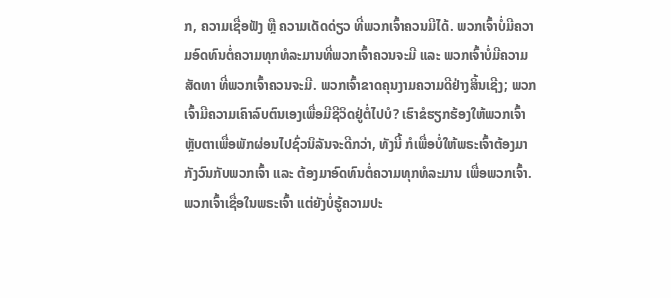ກ, ຄວາມເຊື່ອຟັງ ຫຼື ຄວາມເດັດດ່ຽວ ທີ່ພວກເຈົ້າຄວນມີໄດ້. ພວກເຈົ້າບໍ່ມີຄວາມອົດທົນຕໍ່ຄວາມທຸກທໍລະມານທີ່ພວກເຈົ້າຄວນຈະມີ ແລະ ພວກເຈົ້າບໍ່ມີຄວາມສັດທາ ທີ່ພວກເຈົ້າຄວນຈະມີ. ພວກເຈົ້າຂາດຄຸນງາມຄວາມດີຢ່າງສິ້ນເຊີງ; ພວກເຈົ້າມີຄວາມເຄົາລົບຕົນເອງເພື່ອມີຊີວິດຢູ່ຕໍ່ໄປບໍ? ເຮົາຂໍຮຽກຮ້ອງໃຫ້ພວກເຈົ້າຫຼັບຕາເພື່ອພັກຜ່ອນໄປຊົ່ວນິລັນຈະດີກວ່າ, ທັງນີ້ ກໍເພື່ອບໍ່ໃຫ້ພຣະເຈົ້າຕ້ອງມາກັງວົນກັບພວກເຈົ້າ ແລະ ຕ້ອງມາອົດທົນຕໍ່ຄວາມທຸກທໍລະມານ ເພື່ອພວກເຈົ້າ. ພວກເຈົ້າເຊື່ອໃນພຣະເຈົ້າ ແຕ່ຍັງບໍ່ຮູ້ຄວາມປະ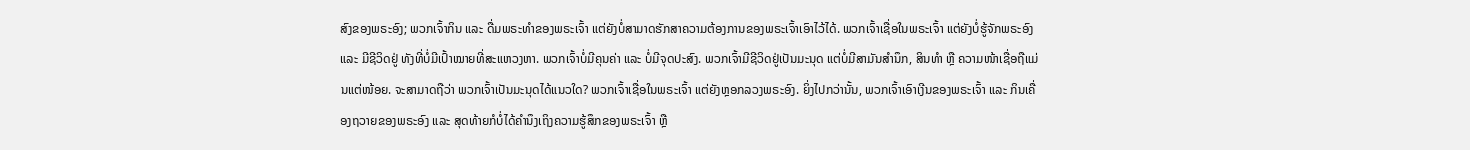ສົງຂອງພຣະອົງ; ພວກເຈົ້າກິນ ແລະ ດື່ມພຣະທຳຂອງພຣະເຈົ້າ ແຕ່ຍັງບໍ່ສາມາດຮັກສາຄວາມຕ້ອງການຂອງພຣະເຈົ້າເອົາໄວ້ໄດ້. ພວກເຈົ້າເຊື່ອໃນພຣະເຈົ້າ ແຕ່ຍັງບໍ່ຮູ້ຈັກພຣະອົງ ແລະ ມີຊີວິດຢູ່ ທັງທີ່ບໍ່ມີເປົ້າໝາຍທີ່ສະແຫວງຫາ. ພວກເຈົ້າບໍ່ມີຄຸນຄ່າ ແລະ ບໍ່ມີຈຸດປະສົງ. ພວກເຈົ້າມີຊີວິດຢູ່ເປັນມະນຸດ ແຕ່ບໍ່ມີສາມັນສໍານຶກ, ສິນທຳ ຫຼື ຄວາມໜ້າເຊື່ອຖືແມ່ນແຕ່ໜ້ອຍ. ຈະສາມາດຖືວ່າ ພວກເຈົ້າເປັນມະນຸດໄດ້ແນວໃດ? ພວກເຈົ້າເຊື່ອໃນພຣະເຈົ້າ ແຕ່ຍັງຫຼອກລວງພຣະອົງ. ຍິ່ງໄປກວ່ານັ້ນ, ພວກເຈົ້າເອົາເງີນຂອງພຣະເຈົ້າ ແລະ ກິນເຄື່ອງຖວາຍຂອງພຣະອົງ ແລະ ສຸດທ້າຍກໍບໍ່ໄດ້ຄໍານຶງເຖິງຄວາມຮູ້ສຶກຂອງພຣະເຈົ້າ ຫຼື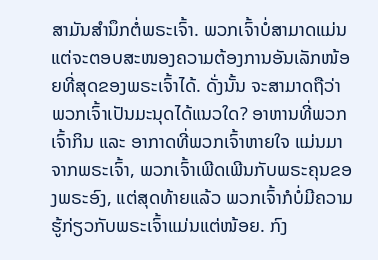ສາມັນສໍານຶກຕໍ່ພຣະເຈົ້າ. ພວກເຈົ້າບໍ່ສາມາດແມ່ນແຕ່ຈະຕອບສະໜອງຄວາມຕ້ອງການອັນເລັກໜ້ອຍທີ່ສຸດຂອງພຣະເຈົ້າໄດ້. ດັ່ງນັ້ນ ຈະສາມາດຖືວ່າ ພວກເຈົ້າເປັນມະນຸດໄດ້ແນວໃດ? ອາຫານທີ່ພວກເຈົ້າກິນ ແລະ ອາກາດທີ່ພວກເຈົ້າຫາຍໃຈ ແມ່ນມາຈາກພຣະເຈົ້າ, ພວກເຈົ້າເພີດເພີນກັບພຣະຄຸນຂອງພຣະອົງ, ແຕ່ສຸດທ້າຍແລ້ວ ພວກເຈົ້າກໍບໍ່ມີຄວາມຮູ້ກ່ຽວກັບພຣະເຈົ້າແມ່ນແຕ່ໜ້ອຍ. ກົງ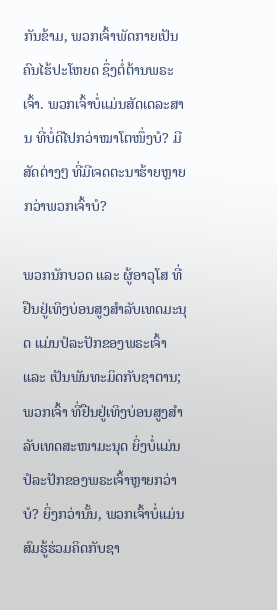ກັນຂ້າມ, ພວກເຈົ້າພັດກາຍເປັນຄົນໄຮ້ປະໂຫຍດ ຊຶ່ງຕໍ່ຕ້ານພຣະເຈົ້າ. ພວກເຈົ້າບໍ່ແມ່ນສັດເດລະສານ ທີ່ບໍ່ດີໄປກວ່າໝາໂຕໜຶ່ງບໍ? ມີສັດຕ່າງໆ ທີ່ມີເຈດຕະນາຮ້າຍຫຼາຍກວ່າພວກເຈົ້າບໍ?

ພວກນັກບວດ ແລະ ຜູ້ອາວຸໂສ ທີ່ຢືນຢູ່ເທິງບ່ອນສູງສໍາລັບເທດມະນຸດ ແມ່ນປໍລະປັກຂອງພຣະເຈົ້າ ແລະ ເປັນພັນທະມິດກັບຊາຕານ; ພວກເຈົ້າ ທີ່ຢືນຢູ່ເທິງບ່ອນສູງສໍາລັບເທດສະໜາມະນຸດ ຍິ່ງບໍ່ແມ່ນປໍລະປັກຂອງພຣະເຈົ້າຫຼາຍກວ່າບໍ? ຍິ່ງກວ່ານັ້ນ, ພວກເຈົ້າບໍ່ແມ່ນສົມຮູ້ຮ່ວມຄິດກັບຊາ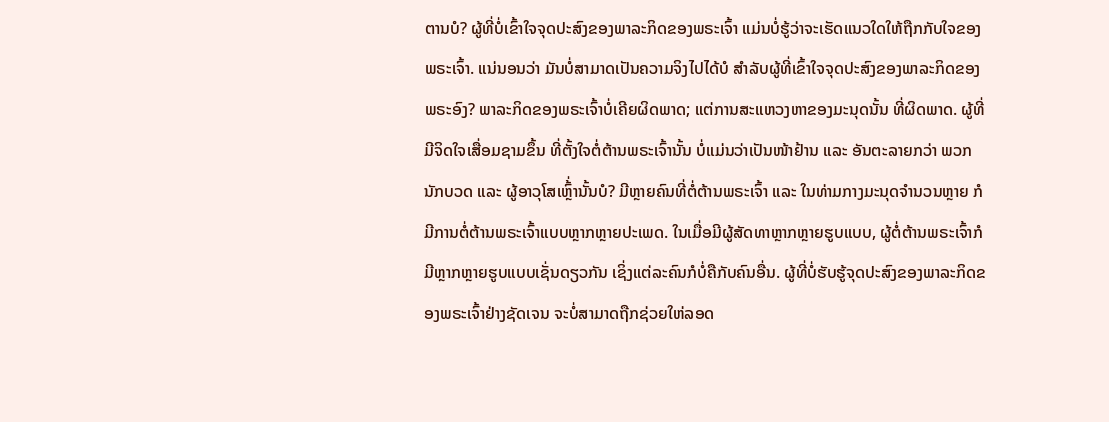ຕານບໍ? ຜູ້ທີ່ບໍ່ເຂົ້າໃຈຈຸດປະສົງຂອງພາລະກິດຂອງພຣະເຈົ້າ ແມ່ນບໍ່ຮູ້ວ່າຈະເຮັດແນວໃດໃຫ້ຖືກກັບໃຈຂອງພຣະເຈົ້າ. ແນ່ນອນວ່າ ມັນບໍ່ສາມາດເປັນຄວາມຈິງໄປໄດ້ບໍ ສຳລັບຜູ້ທີ່ເຂົ້າໃຈຈຸດປະສົງຂອງພາລະກິດຂອງພຣະອົງ? ພາລະກິດຂອງພຣະເຈົ້າບໍ່ເຄີຍຜິດພາດ; ແຕ່ການສະແຫວງຫາຂອງມະນຸດນັ້ນ ທີ່ຜິດພາດ. ຜູ້ທີ່ມີຈິດໃຈເສື່ອມຊາມຂຶ້ນ ທີ່ຕັ້ງໃຈຕໍ່ຕ້ານພຣະເຈົ້ານັ້ນ ບໍ່ແມ່ນວ່າເປັນໜ້າຢ້ານ ແລະ ອັນຕະລາຍກວ່າ ພວກນັກບວດ ແລະ ຜູ້ອາວຸໂສເຫຼົ້່ານັ້ນບໍ? ມີຫຼາຍຄົນທີ່ຕໍ່ຕ້ານພຣະເຈົ້າ ແລະ ໃນທ່າມກາງມະນຸດຈຳນວນຫຼາຍ ກໍມີການຕໍ່ຕ້ານພຣະເຈົ້າແບບຫຼາກຫຼາຍປະເພດ. ໃນເມື່ອມີຜູ້ສັດທາຫຼາກຫຼາຍຮູບແບບ, ຜູ້ຕໍ່ຕ້ານພຣະເຈົ້າກໍມີຫຼາກຫຼາຍຮູບແບບເຊັ່ນດຽວກັນ ເຊິ່ງແຕ່ລະຄົນກໍບໍ່ຄືກັບຄົນອື່ນ. ຜູ້ທີ່ບໍ່ຮັບຮູ້ຈຸດປະສົງຂອງພາລະກິດຂອງພຣະເຈົ້າຢ່າງຊັດເຈນ ຈະບໍ່ສາມາດຖືກຊ່ວຍໃຫ່ລອດ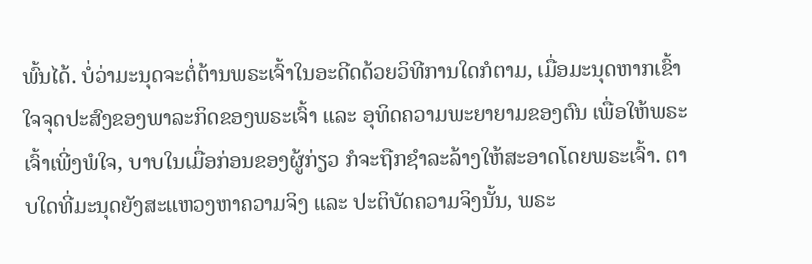ພົ້ນໄດ້. ບໍ່ວ່າມະນຸດຈະຕໍ່ຕ້ານພຣະເຈົ້າໃນອະດີດດ້ວຍວິທີການໃດກໍຕາມ, ເມື່ອມະນຸດຫາກເຂົ້າໃຈຈຸດປະສົງຂອງພາລະກິດຂອງພຣະເຈົ້າ ແລະ ອຸທິດຄວາມພະຍາຍາມຂອງຕົນ ເພື່ອໃຫ້ພຣະເຈົ້າເພີ່ງພໍໃຈ, ບາບໃນເມື່ອກ່ອນຂອງຜູ້ກ່ຽວ ກໍຈະຖືກຊຳລະລ້າງໃຫ້ສະອາດໂດຍພຣະເຈົ້າ. ຕາບໃດທີ່ມະນຸດຍັງສະແຫວງຫາຄວາມຈິງ ແລະ ປະຕິບັດຄວາມຈິງນັ້ນ, ພຣະ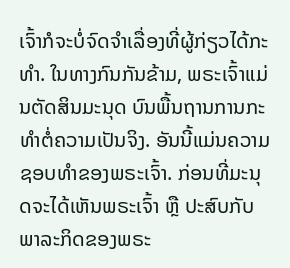ເຈົ້າກໍຈະບໍ່ຈົດຈໍາເລື່ອງທີ່ຜູ້ກ່ຽວໄດ້ກະທຳ. ໃນທາງກົນກັນຂ້າມ, ພຣະເຈົ້າແມ່ນຕັດສິນມະນຸດ ບົນພື້ນຖານການກະທຳຕໍ່ຄວາມເປັນຈິງ. ອັນນີ້ແມ່ນຄວາມຊອບທຳຂອງພຣະເຈົ້າ. ກ່ອນທີ່ມະນຸດຈະໄດ້ເຫັນພຣະເຈົ້າ ຫຼື ປະສົບກັບພາລະກິດຂອງພຣະ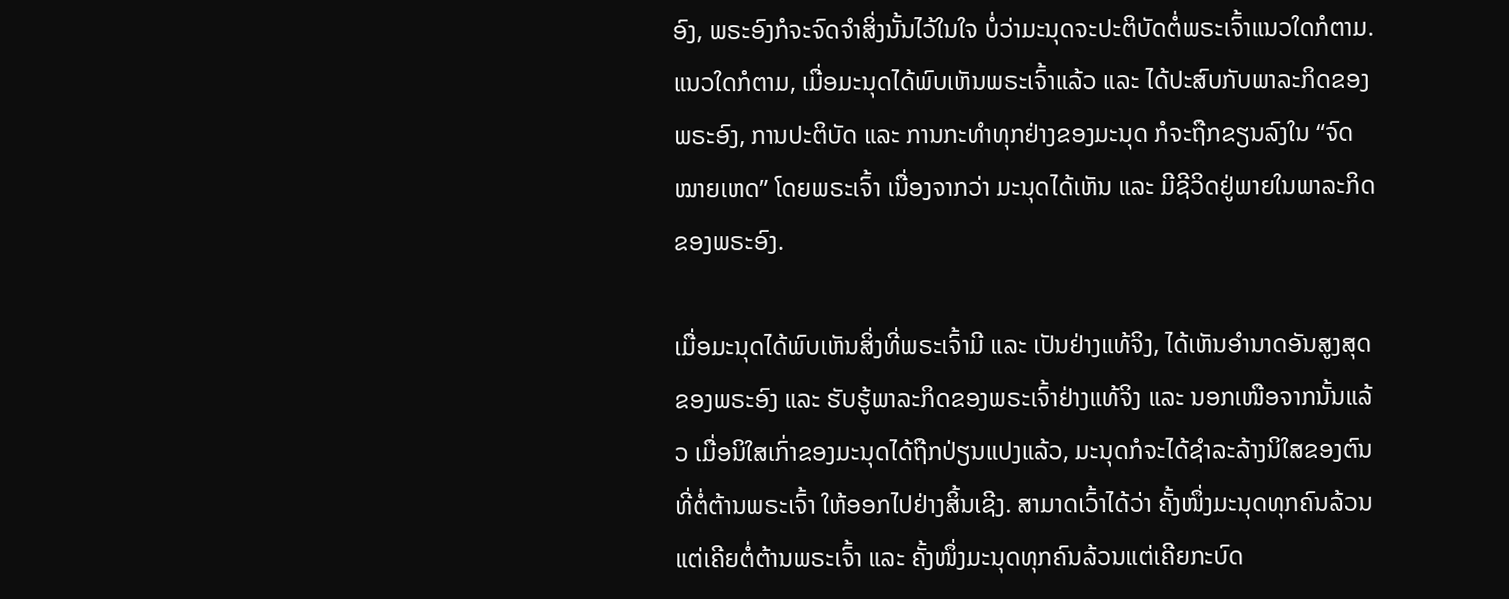ອົງ, ພຣະອົງກໍຈະຈົດຈໍາສິ່ງນັ້ນໄວ້ໃນໃຈ ບໍ່ວ່າມະນຸດຈະປະຕິບັດຕໍ່ພຣະເຈົ້າແນວໃດກໍຕາມ. ແນວໃດກໍຕາມ, ເມື່ອມະນຸດໄດ້ພົບເຫັນພຣະເຈົ້າແລ້ວ ແລະ ໄດ້ປະສົບກັບພາລະກິດຂອງພຣະອົງ, ການປະຕິບັດ ແລະ ການກະທຳທຸກຢ່າງຂອງມະນຸດ ກໍຈະຖືກຂຽນລົງໃນ “ຈົດໝາຍເຫດ” ໂດຍພຣະເຈົ້າ ເນື່ອງຈາກວ່າ ມະນຸດໄດ້ເຫັນ ແລະ ມີຊີວິດຢູ່ພາຍໃນພາລະກິດຂອງພຣະອົງ.

ເມື່ອມະນຸດໄດ້ພົບເຫັນສິ່ງທີ່ພຣະເຈົ້າມີ ແລະ ເປັນຢ່າງແທ້ຈິງ, ໄດ້ເຫັນອຳນາດອັນສູງສຸດຂອງພຣະອົງ ແລະ ຮັບຮູ້ພາລະກິດຂອງພຣະເຈົ້າຢ່າງແທ້ຈິງ ແລະ ນອກເໜືອຈາກນັ້ນແລ້ວ ເມື່ອນິໃສເກົ່າຂອງມະນຸດໄດ້ຖືກປ່ຽນແປງແລ້ວ, ມະນຸດກໍຈະໄດ້ຊຳລະລ້າງນິໃສຂອງຕົນທີ່ຕໍ່ຕ້ານພຣະເຈົ້າ ໃຫ້ອອກໄປຢ່າງສິ້ນເຊີງ. ສາມາດເວົ້າໄດ້ວ່າ ຄັ້ງໜຶ່ງມະນຸດທຸກຄົນລ້ວນແຕ່ເຄີຍຕໍ່ຕ້ານພຣະເຈົ້າ ແລະ ຄັ້ງໜຶ່ງມະນຸດທຸກຄົນລ້ວນແຕ່ເຄີຍກະບົດ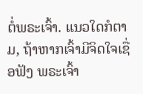ຕໍ່ພຣະເຈົ້າ. ແນວໃດກໍຕາມ, ຖ້າຫາກເຈົ້າມີຈິດໃຈເຊື່ອຟັງ ພຣະເຈົ້າ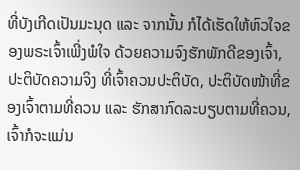ທີ່ບັງເກີດເປັນມະນຸດ ແລະ ຈາກນັ້ນ ກໍໄດ້ເຮັດໃຫ້ຫົວໃຈຂອງພຣະເຈົ້າເພີ່ງພໍໃຈ ດ້ວຍຄວາມຈົງຮັກພັກດີຂອງເຈົ້າ, ປະຕິບັດຄວາມຈິງ ທີ່ເຈົ້າຄວນປະຕິບັດ, ປະຕິບັດໜ້າທີ່ຂອງເຈົ້າຕາມທີ່ຄວນ ແລະ ຮັກສາກົດລະບຽບຕາມທີ່ຄວນ, ເຈົ້າກໍຈະແມ່ນ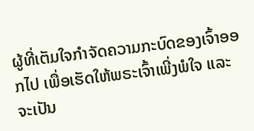ຜູ້ທີ່ເຕັມໃຈກຳຈັດຄວາມກະບົດຂອງເຈົ້າອອກໄປ ເພື່ອເຮັດໃຫ້ພຣະເຈົ້າເພີ່ງພໍໃຈ ແລະ ຈະເປັນ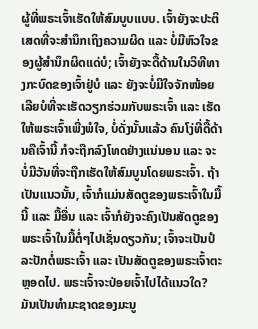ຜູ້ທີ່ພຣະເຈົ້າເຮັດໃຫ້ສົມບູບແບບ. ເຈົ້າຍັງຈະປະຕິເສດທີ່ຈະສຳນຶກເຖິງຄວາມຜິດ ແລະ ບໍ່ມີຫົວໃຈຂອງຜູ້ສຳນຶກຜິດແດ່ບໍ; ເຈົ້າຍັງຈະດື້ດ້ານໃນວິທີທາງກະບົດຂອງເຈົ້າຢູ່ບໍ ແລະ ຍັງຈະບໍ່ມີໃຈຈັກໜ້ອຍເລີຍບໍທີ່ຈະເຮັດວຽກຮ່ວມກັບພຣະເຈົ້າ ແລະ ເຮັດໃຫ້ພຣະເຈົ້າເພີ່ງພໍໃຈ, ບໍ່ດັ່ງນັ້ນແລ້ວ ຄົນໂງ່ທີ່ດື້ດ້ານຄືເຈົ້ານີ້ ກໍຈະຖືກລົງໂທດຢ່າງແນ່ນອນ ແລະ ຈະບໍ່ມີວັນທີ່ຈະຖືກເຮັດໃຫ້ສົມບູນໂດຍພຣະເຈົ້າ. ຖ້າເປັນແນວນັ້ນ, ເຈົ້າກໍແມ່ນສັດຕູຂອງພຣະເຈົ້າໃນມື້ນີ້ ແລະ ມື້ອື່ນ ແລະ ເຈົ້າກໍຍັງຈະຄົງເປັນສັດຕູຂອງພຣະເຈົ້າໃນມື້ຕໍ່ໆໄປເຊັ່ນດຽວກັນ; ເຈົ້າຈະເປັນປໍລະປັກຕໍ່ພຣະເຈົ້າ ແລະ ເປັນສັດຕູຂອງພຣະເຈົ້າຕະຫຼອດໄປ. ພຣະເຈົ້າຈະປ່ອຍເຈົ້າໄປໄດ້ແນວໃດ? ມັນເປັນທຳມະຊາດຂອງມະນູ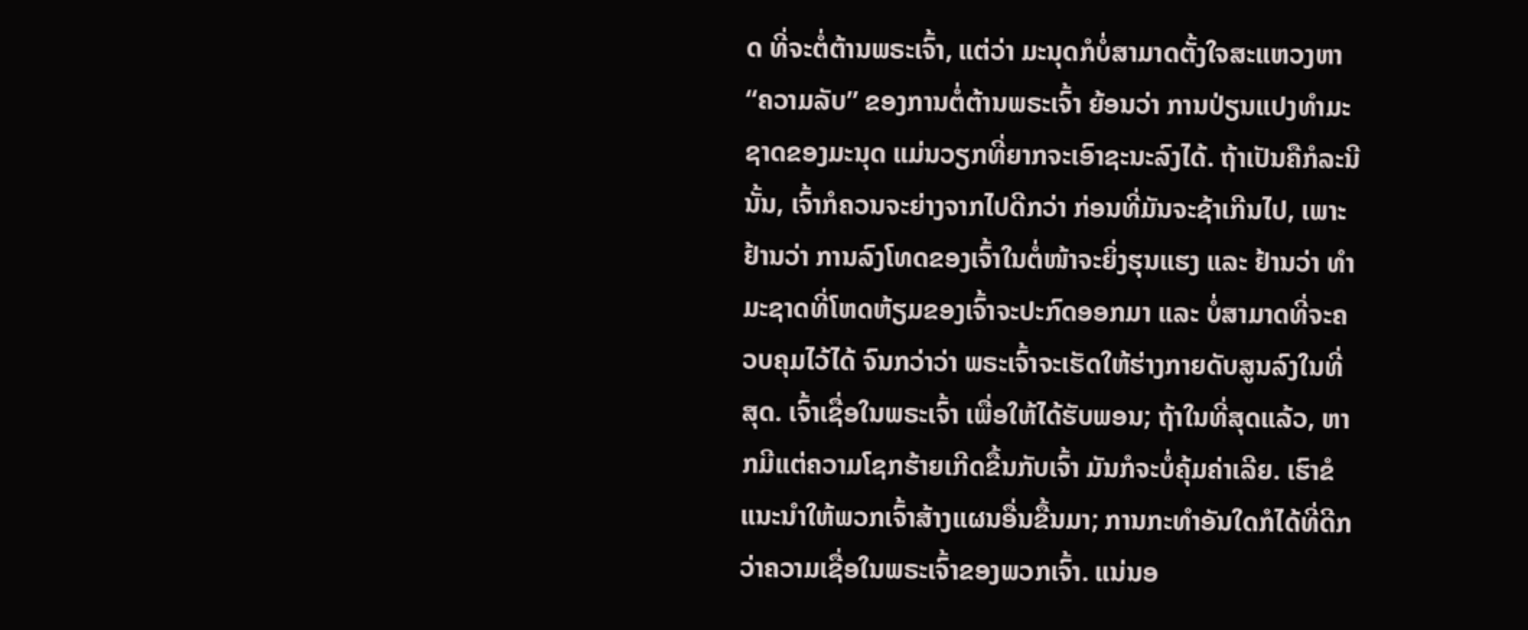ດ ທີ່ຈະຕໍ່ຕ້ານພຣະເຈົ້າ, ແຕ່ວ່າ ມະນຸດກໍບໍ່ສາມາດຕັ້ງໃຈສະແຫວງຫາ “ຄວາມລັບ” ຂອງການຕໍ່ຕ້ານພຣະເຈົ້າ ຍ້ອນວ່າ ການປ່ຽນແປງທຳມະຊາດຂອງມະນຸດ ແມ່ນວຽກທີ່ຍາກຈະເອົາຊະນະລົງໄດ້. ຖ້າເປັນຄືກໍລະນີນັ້ນ, ເຈົ້າກໍຄວນຈະຍ່າງຈາກໄປດີກວ່າ ກ່ອນທີ່ມັນຈະຊ້າເກີນໄປ, ເພາະຢ້ານວ່າ ການລົງໂທດຂອງເຈົ້າໃນຕໍ່ໜ້າຈະຍິ່ງຮຸນແຮງ ແລະ ຢ້ານວ່າ ທຳມະຊາດທີ່ໂຫດຫ້ຽມຂອງເຈົ້າຈະປະກົດອອກມາ ແລະ ບໍ່ສາມາດທີ່ຈະຄວບຄຸມໄວ້ໄດ້ ຈົນກວ່າວ່າ ພຣະເຈົ້າຈະເຮັດໃຫ້ຮ່າງກາຍດັບສູນລົງໃນທີ່ສຸດ. ເຈົ້າເຊື່ອໃນພຣະເຈົ້າ ເພື່ອໃຫ້ໄດ້ຮັບພອນ; ຖ້າໃນທີ່ສຸດແລ້ວ, ຫາກມີແຕ່ຄວາມໂຊກຮ້າຍເກີດຂື້ນກັບເຈົ້າ ມັນກໍຈະບໍ່ຄຸ້ມຄ່າເລີຍ. ເຮົາຂໍແນະນຳໃຫ້ພວກເຈົ້າສ້າງແຜນອື່ນຂື້ນມາ; ການກະທຳອັນໃດກໍໄດ້ທີ່ດີກວ່າຄວາມເຊື່ອໃນພຣະເຈົ້າຂອງພວກເຈົ້າ. ແນ່ນອ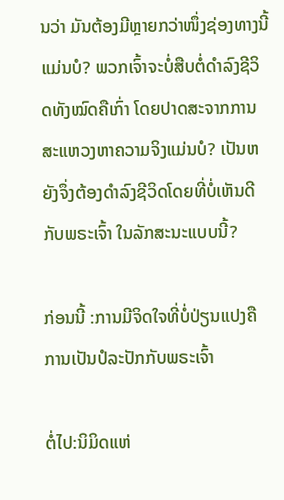ນວ່າ ມັນຕ້ອງມີຫຼາຍກວ່າໜຶ່ງຊ່ອງທາງນີ້ແມ່ນບໍ? ພວກເຈົ້າຈະບໍ່ສືບຕໍ່ດຳລົງຊີວິດທັງໝົດຄືເກົ່າ ໂດຍປາດສະຈາກການສະແຫວງຫາຄວາມຈິງແມ່ນບໍ? ເປັນຫຍັງຈຶ່ງຕ້ອງດຳລົງຊີວິດໂດຍທີ່ບໍ່ເຫັນດີກັບພຣະເຈົ້າ ໃນລັກສະນະແບບນີ້?

ກ່ອນນີ້ :ການມີຈິດໃຈທີ່ບໍ່ປ່ຽນແປງຄືການເປັນປໍລະປັກກັບພຣະເຈົ້າ

ຕໍ່ໄປ:ນິມິດແຫ່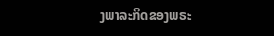ງພາລະກິດຂອງພຣະ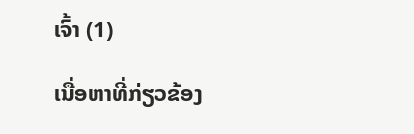ເຈົ້າ (1)

ເນື່ອຫາທີ່ກ່ຽວຂ້ອງ